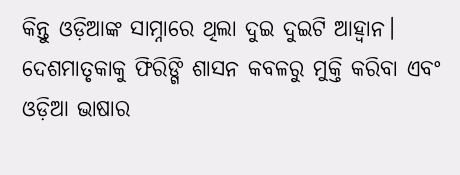କିନ୍ତୁ ଓଡ଼ିଆଙ୍କ ସାମ୍ନାରେ ଥିଲା ଦୁଇ ଦୁଇଟି ଆହ୍ବାନ। ଦେଶମାତୃକାକୁ ଫିରିଙ୍ଗି ଶାସନ କବଳରୁ ମୁକ୍ତି କରିବା ଏବଂ ଓଡ଼ିଆ ଭାଷାର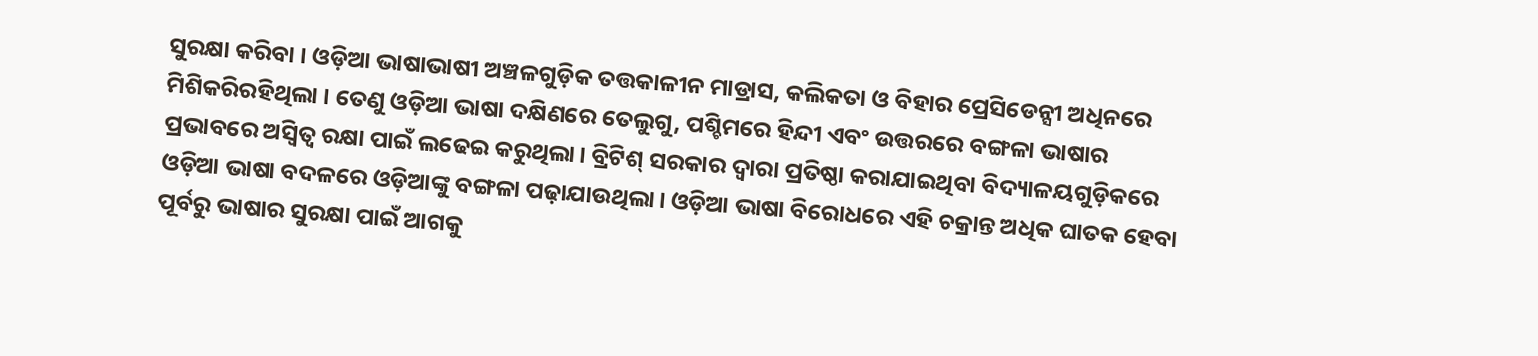ସୁରକ୍ଷା କରିବା । ଓଡ଼ିଆ ଭାଷାଭାଷୀ ଅଞ୍ଚଳଗୁଡ଼ିକ ତତ୍ତକାଳୀନ ମାଡ୍ରାସ, କଲିକତା ଓ ବିହାର ପ୍ରେସିଡେନ୍ସୀ ଅଧିନରେ ମିଶିକରିରହିଥିଲା । ତେଣୁ ଓଡ଼ିଆ ଭାଷା ଦକ୍ଷିଣରେ ତେଲୁଗୁ, ପଶ୍ଚିମରେ ହିନ୍ଦୀ ଏବଂ ଉତ୍ତରରେ ବଙ୍ଗଳା ଭାଷାର ପ୍ରଭାବରେ ଅସ୍ବିତ୍ବ ରକ୍ଷା ପାଇଁ ଲଢେଇ କରୁଥିଲା। ବ୍ରିଟିଶ୍ ସରକାର ଦ୍ବାରା ପ୍ରତିଷ୍ଠା କରାଯାଇଥିବା ବିଦ୍ୟାଳୟଗୁଡ଼ିକରେ ଓଡ଼ିଆ ଭାଷା ବଦଳରେ ଓଡ଼ିଆଙ୍କୁ ବଙ୍ଗଳା ପଢ଼ାଯାଉଥିଲା। ଓଡ଼ିଆ ଭାଷା ବିରୋଧରେ ଏହି ଚକ୍ରାନ୍ତ ଅଧିକ ଘାତକ ହେବା ପୂର୍ବରୁ ଭାଷାର ସୁରକ୍ଷା ପାଇଁ ଆଗକୁ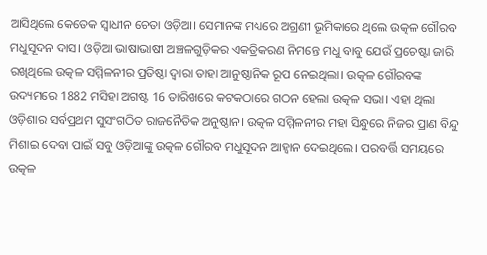ଆସିଥିଲେ କେତେକ ସ୍ବାଧୀନ ଚେତା ଓଡ଼ିଆ। ସେମାନଙ୍କ ମଧ୍ୟରେ ଅଗ୍ରଣୀ ଭୂମିକାରେ ଥିଲେ ଉତ୍କଳ ଗୌରବ ମଧୁସୂଦନ ଦାସ। ଓଡ଼ିଆ ଭାଷାଭାଷୀ ଅଞ୍ଚଳଗୁଡ଼ିକର ଏକତ୍ରିକରଣ ନିମନ୍ତେ ମଧୁ ବାବୁ ଯେଉଁ ପ୍ରଚେଷ୍ଟା ଜାରି ରଖିଥିଲେ ଉତ୍କଳ ସମ୍ମିଳନୀର ପ୍ରତିଷ୍ଠା ଦ୍ବାରା ତାହା ଆନୁଷ୍ଠାନିକ ରୂପ ନେଇଥିଲା। ଉତ୍କଳ ଗୌରବଙ୍କ ଉଦ୍ୟମରେ 1882 ମସିହା ଅଗଷ୍ଟ 16 ତାରିଖରେ କଟକଠାରେ ଗଠନ ହେଲା ଉତ୍କଳ ସଭା। ଏହା ଥିଲା ଓଡ଼ିଶାର ସର୍ବପ୍ରଥମ ସୁସଂଗଠିତ ରାଜନୈତିକ ଅନୁଷ୍ଠାନ। ଉତ୍କଳ ସମ୍ମିଳନୀର ମହା ସିନ୍ଧୁରେ ନିଜର ପ୍ରାଣ ବିନ୍ଦୁ ମିଶାଇ ଦେବା ପାଇଁ ସବୁ ଓଡ଼ିଆଙ୍କୁ ଉତ୍କଳ ଗୌରବ ମଧୁସୂଦନ ଆହ୍ବାନ ଦେଇଥିଲେ। ପରବର୍ତ୍ତି ସମୟରେ ଉତ୍କଳ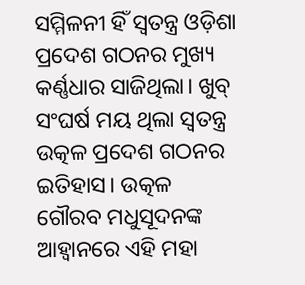ସମ୍ମିଳନୀ ହିଁ ସ୍ବତନ୍ତ୍ର ଓଡ଼ିଶା ପ୍ରଦେଶ ଗଠନର ମୁଖ୍ୟ କର୍ଣ୍ଣଧାର ସାଜିଥିଲା। ଖୁବ୍ ସଂଘର୍ଷ ମୟ ଥିଲା ସ୍ବତନ୍ତ୍ର ଉତ୍କଳ ପ୍ରଦେଶ ଗଠନର ଇତିହାସ। ଉତ୍କଳ ଗୌରବ ମଧୁସୂଦନଙ୍କ ଆହ୍ବାନରେ ଏହି ମହା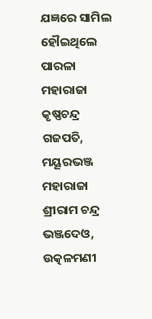ଯଜ୍ଞରେ ସାମିଲ ହୌଇଥିଲେ ପାରଳା ମହାରାଜା କୃଷ୍ଣଚନ୍ଦ୍ର ଗଜପତି, ମୟୂରଭଞ୍ଜ ମହାରାଜା ଶ୍ରୀରାମ ଚନ୍ଦ୍ର ଭଞ୍ଜଦେଓ, ଉତ୍କଳମଣୀ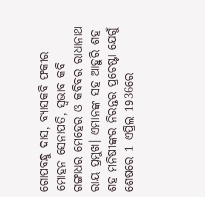ଗୋପବନ୍ଧୁ ଦାସ, ବ୍ୟାସକବି ଫକୀର ମୋହନ ସେନାପତି, ସ୍ବଭାବ କବି ଗଙ୍ଗାଧର ମେହେର ଓ କବିବର ରାଧାନାଥ ରାୟ ପ୍ରମୁଖ। ଏମାନଙ୍କ ସହ ଆହୁରି ଶହ ଶହ ମନିଷୀଙ୍କର ନିରନ୍ତର ପ୍ରଚେଷ୍ଟା ଯେଗୁଁ ଶେଷରେ 1 ଏପ୍ରିଲ 1936ରେ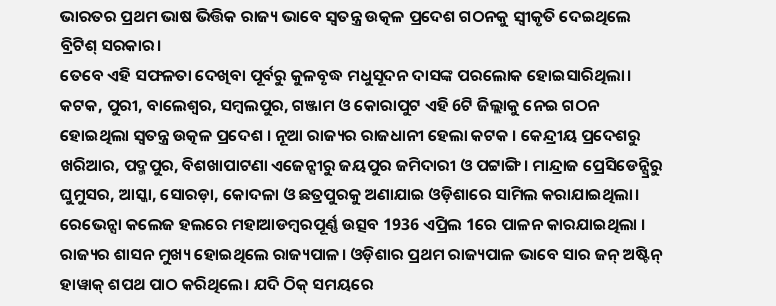ଭାରତର ପ୍ରଥମ ଭାଷ ଭିତ୍ତିକ ରାଜ୍ୟ ଭାବେ ସ୍ବତନ୍ତ୍ର ଉତ୍କଳ ପ୍ରଦେଶ ଗଠନକୁ ସ୍ବୀକୃତି ଦେଇଥିଲେ ବ୍ରିଟିଶ୍ ସରକାର।
ତେବେ ଏହି ସଫଳତା ଦେଖିବା ପୂର୍ବରୁ କୁଳବୃଦ୍ଧ ମଧୁସୂଦନ ଦାସଙ୍କ ପରଲୋକ ହୋଇସାରିଥିଲା। କଟକ, ପୁରୀ, ବାଲେଶ୍ବର, ସମ୍ବଲପୁର, ଗଞ୍ଜାମ ଓ କୋରାପୁଟ ଏହି 6ଟି ଜିଲ୍ଲାକୁ ନେଇ ଗଠନ ହୋଇଥିଲା ସ୍ବତନ୍ତ୍ର ଉତ୍କଳ ପ୍ରଦେଶ । ନୂଆ ରାଜ୍ୟର ରାଜଧାନୀ ହେଲା କଟକ । କେନ୍ଦ୍ରୀୟ ପ୍ରଦେଶରୁ ଖରିଆର, ପଦ୍ମପୁର, ବିଶଖାପାଟଣା ଏଜେନ୍ସୀରୁ ଜୟପୁର ଜମିଦାରୀ ଓ ପଟ୍ଟାଙ୍ଗି। ମାନ୍ଦ୍ରାଜ ପ୍ରେସିଡେନ୍ସ୍ରିରୁ ଘୁମୁସର, ଆସ୍କା, ସୋରଡ଼ା, କୋଦଳା ଓ ଛତ୍ରପୁରକୁ ଅଣାଯାଇ ଓଡ଼ିଶାରେ ସାମିଲ କରାଯାଇଥିଲା। ରେଭେନ୍ସା କଲେଜ ହଲରେ ମହାଆଡମ୍ବରପୂର୍ଣ୍ଣ ଉତ୍ସବ 1936 ଏପ୍ରିଲ 1ରେ ପାଳନ କାରଯାଇଥିଲା । ରାଜ୍ୟର ଶାସନ ମୁଖ୍ୟ ହୋଇଥିଲେ ରାଜ୍ୟପାଳ। ଓଡ଼ିଶାର ପ୍ରଥମ ରାଜ୍ୟପାଳ ଭାବେ ସାର ଜନ୍ ଅଷ୍ଟିନ୍ ହାୱାକ୍ ଶପଥ ପାଠ କରିଥିଲେ। ଯଦି ଠିକ୍ ସମୟରେ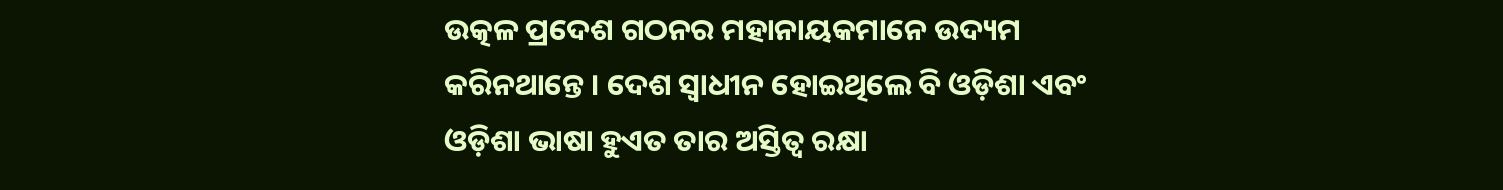ଉତ୍କଳ ପ୍ରଦେଶ ଗଠନର ମହାନାୟକମାନେ ଉଦ୍ୟମ କରିନଥାନ୍ତେ । ଦେଶ ସ୍ବାଧୀନ ହୋଇଥିଲେ ବି ଓଡ଼ିଶା ଏବଂ ଓଡ଼ିଶା ଭାଷା ହୁଏତ ତାର ଅସ୍ତିତ୍ବ ରକ୍ଷା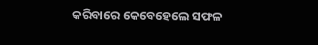କରିବାରେ କେବେହେଲେ ସଫଳ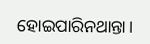ହୋଇପାରିନଥାନ୍ତା।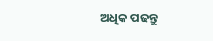ଅଧିକ ପଢନ୍ତୁ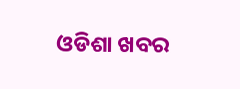ଓଡିଶା ଖବର